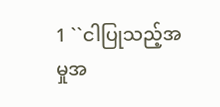1 ``ငါပြုသည့်အမှုအ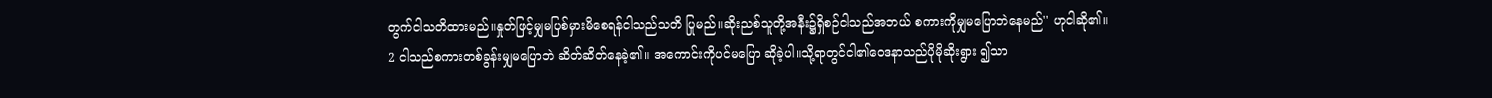တွက်ငါသတိထားမည်။နှုတ်ဖြင့်မျှမပြစ်မှားမိစေရန်ငါသည်သတိ ပြုမည်။ဆိုးညစ်သူတို့အနီး၌ရှိစဉ်ငါသည်အဘယ် စကားကိုမျှမပြောဘဲနေမည်'' ဟုငါဆို၏။
2 ငါသည်စကားတစ်ခွန်းမျှမပြောဘဲ ဆိတ်ဆိတ်နေခဲ့၏။ အကောင်းကိုပင်မပြော ဆိုခဲ့ပါ။သို့ရာတွင်ငါ၏ဝေဒနာသည်ပိုမိုဆိုးရွား ၍သာ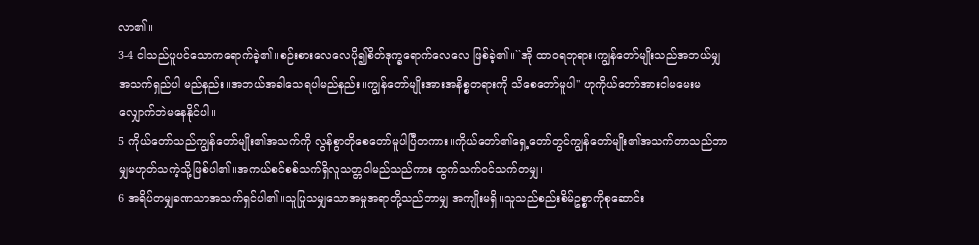လာ၏။
3-4 ငါသည်ပူပင်သောကရောက်ခဲ့၏။စဉ်းစားလေလေပို၍စိတ်ဒုက္ခရောက်လေလေ ဖြစ်ခဲ့၏။``အို ထာဝရဘုရား၊ကျွန်တော်မျိုးသည်အဘယ်မျှအသက်ရှည်ပါ မည်နည်း။အဘယ်အခါသေရပါမည်နည်း။ကျွန်တော်မျိုးအားအနိစ္စတရားကို သိစေတော်မူပါ'' ဟုကိုယ်တော်အားငါမမေးမလျှောက်ဘဲမနေနိုင်ပါ။
5 ကိုယ်တော်သည်ကျွန်တော်မျိုး၏အသက်ကို လွန်စွာတိုစေတော်မူပါပြီတကား။ကိုယ်တော်၏ရှေ့တော်တွင်ကျွန်တော်မျိုး၏အသက်တာသည်ဘာမျှမဟုတ်သကဲ့သို့ဖြစ်ပါ၏။အကယ်စင်စစ်သက်ရှိလူသတ္တဝါမည်သည်ကား ထွက်သက်ဝင်သက်တမျှ၊
6 အရိပ်တမျှခဏသာအသက်ရှင်ပါ၏။သူပြုသမျှသောအမှုအရာတို့သည်ဘာမျှ အကျိုးမရှိ။သူသည်စည်းစိမ်ဥစ္စာကိုစုဆောင်း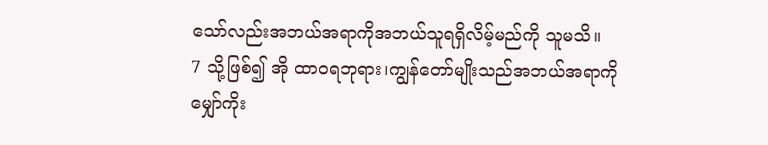သော်လည်းအဘယ်အရာကိုအဘယ်သူရရှိလိမ့်မည်ကို သူမသိ။
7 သို့ဖြစ်၍ အို ထာဝရဘုရား၊ကျွန်တော်မျိုးသည်အဘယ်အရာကို မျှော်ကိုး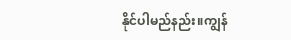နိုင်ပါမည်နည်း။ကျွန်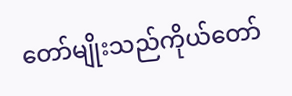တော်မျိုးသည်ကိုယ်တော်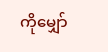ကိုမျှော်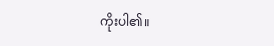ကိုးပါ၏။